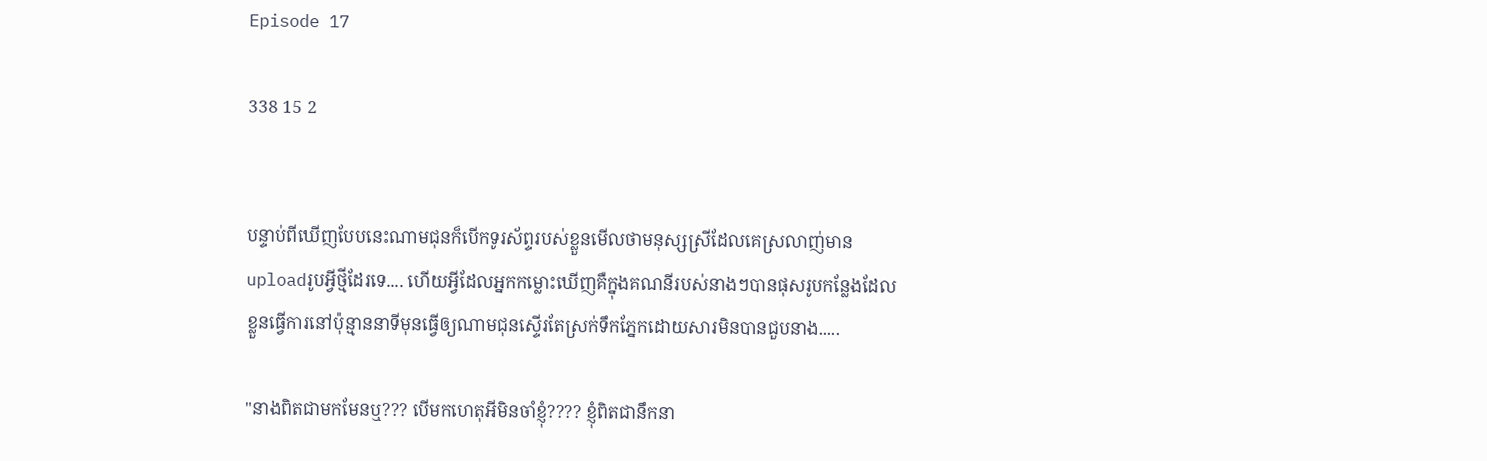Episode 17

338 15 2


បន្ទាប់ពីឃើញបែបនេះណាមជុនក៏បើកទូរស័ព្ទរបស់ខ្លួនមើលថាមនុស្សស្រីដែលគេស្រលាញ់មាន uploadរូបអ្វីថ្មីដែរទេ.... ហើយអ្វីដែលអ្នកកម្លោះឃើញគឺក្នុងគណនីរបស់នាងៗបានផុសរូបកន្លែងដែលខ្លួនធ្វើការនៅប៉ុន្មាននាទីមុនធ្វើឲ្យណាមជុនស្ទើរតែស្រក់ទឹកភ្នែកដោយសារមិនបានជួបនាង.....

"នាងពិតជាមកមែនឬ??? បើមកហេតុអីមិនចាំខ្ញុំ???? ខ្ញុំពិតជានឹកនា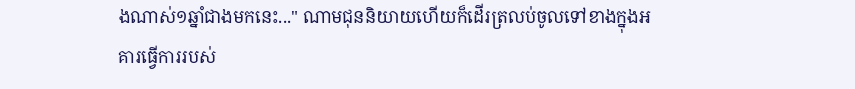ងណាស់១ឆ្នាំជាងមកនេះ..." ណាមជុននិយាយហើយក៏ដើរត្រលប់ចូលទៅខាងក្នុងអគារធ្វើការរបស់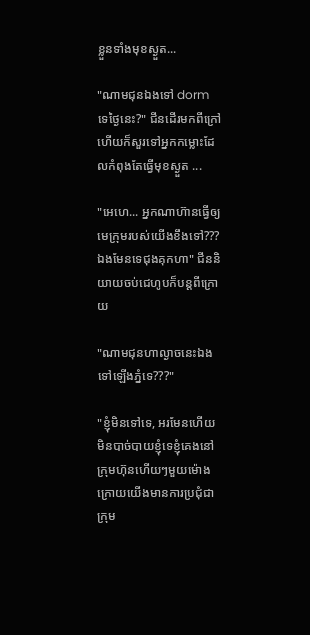ខ្លួនទាំងមុខស្ងួត...

"ណាមជុនឯងទៅ dorm ទេថ្ងៃនេះ?" ជីនដើរមកពីក្រៅហើយក៏សួរទៅអ្នកកម្លោះដែលកំពុងតែធ្វើមុខស្ងួត ...

"អេហេ... អ្នកណាហ៊ានធ្វើឲ្យមេក្រុមរបស់យើងខឹងទៅ??? ឯងមែនទេជុងគុកហា" ជីននិយាយចប់ជេហូបក៏បន្តពីក្រោយ

"ណាមជុនហាល្ងាចនេះឯងទៅឡើងភ្នំទេ???"

"ខ្ញុំមិនទៅទេ, អរមែនហើយមិនបាច់បាយខ្ញុំទេខ្ញុំគេងនៅក្រុមហ៊ុនហើយៗមួយម៉ោងក្រោយយើងមានការប្រជុំជាក្រុម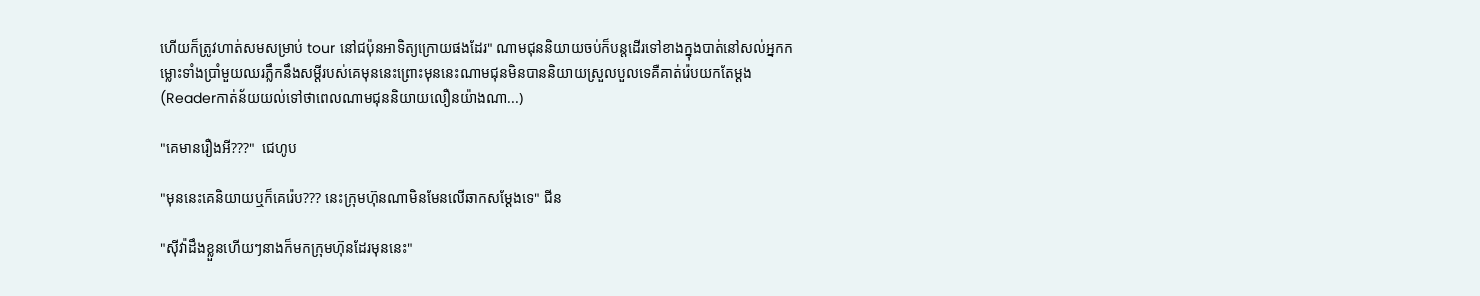ហើយក៏ត្រូវហាត់សមសម្រាប់ tour នៅជប៉ុនអាទិត្យក្រោយផងដែរ" ណាមជុននិយាយចប់ក៏បន្តដើរទៅខាងក្នុងបាត់នៅសល់អ្នកកម្លោះទាំងប្រាំមួយឈរភ្លឹកនឹងសម្ដីរបស់គេមុននេះព្រោះមុននេះណាមជុនមិនបាននិយាយស្រួលបួលទេគឺគាត់រ៉េបយកតែម្ដង (Readerកាត់ន័យយល់ទៅថាពេលណាមជុននិយាយលឿនយ៉ាងណា...)

"គេមានរឿងអី???"  ជេហូប

"មុននេះគេនិយាយឬក៏គេរ៉េប??? នេះក្រុមហ៊ុនណាមិនមែនលើឆាកសម្ដែងទេ" ជីន

"ស៊ីវ៉ាដឹងខ្លួនហើយៗនាងក៏មកក្រុមហ៊ុនដែរមុននេះ"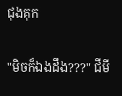ជុងគុក

"មិចក៏ឯងដឹង???" ជីមី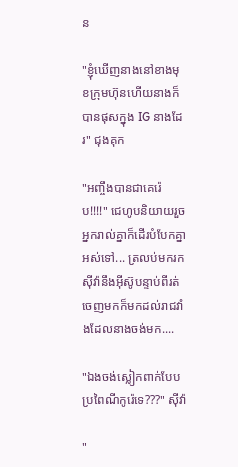ន

"ខ្ញុំឃើញនាងនៅខាងមុខក្រុមហ៊ុនហើយនាងក៏បានផុសក្នុង IG នាងដែរ" ជុងគុក

"អញ្ចឹងបានជាគេរ៉េប!!!!" ជេហូបនិយាយរួចអ្នករាល់គ្នាក៏ដើរបំបែកគ្នាអស់ទៅ... ត្រលប់មករកសុីវ៉ានឹងអុីស៊ូបន្ទាប់ពីរត់ចេញមកក៏មកដល់រាជវាំងដែលនាងចង់មក....

"ឯងចង់ស្លៀកពាក់បែបប្រពៃណីកូរ៉េទេ???" សុីវ៉ា

"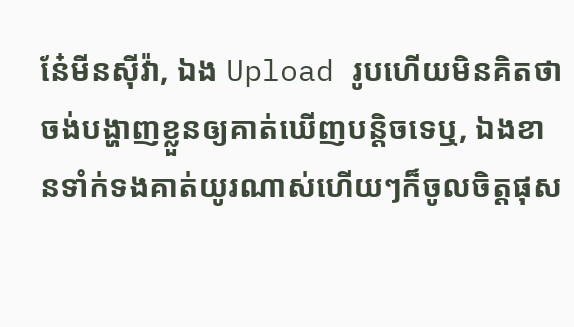ន៎ែមីនសុីវ៉ា, ឯង Upload រូបហើយមិនគិតថាចង់បង្ហាញខ្លួនឲ្យគាត់ឃើញបន្តិចទេឬ, ឯងខានទាំក់ទងគាត់យូរណាស់ហើយៗក៏ចូលចិត្តផុស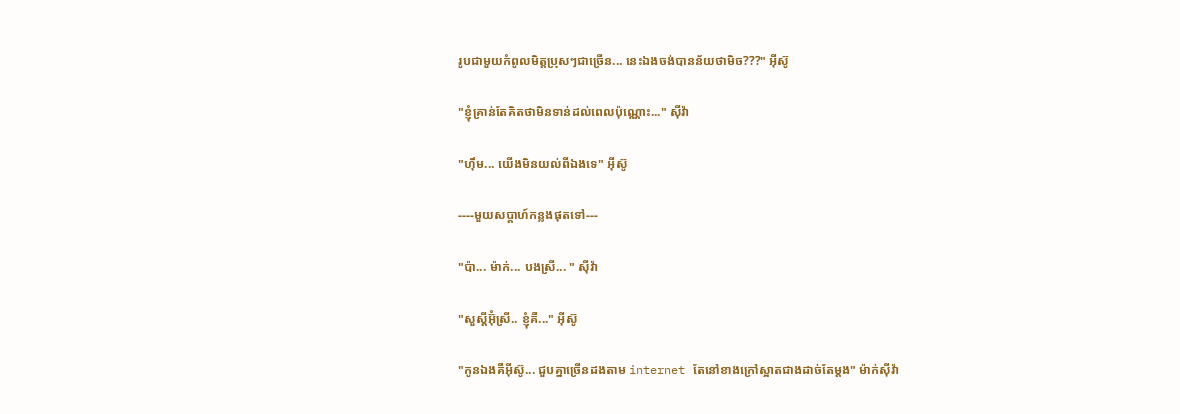រូបជាមួយកំពូលមិត្តប្រុសៗជាច្រើន... នេះឯងចង់បានន័យថាមិច???" អុីស៊ូ

"ខ្ញុំគ្រាន់តែគិតថាមិនទាន់ដល់ពេលប៉ុណ្ណោះ..." សុីវ៉ា

"ហុឹម... យើងមិនយល់ពីឯងទេ" អុីស៊ូ

----មួយសប្ដាហ៍កន្លងផុតទៅ---

"ប៉ា... ម៉ាក់... បងស្រី... " សុីវ៉ា

"សួស្តីអ៊ុំស្រី.. ខ្ញុំគឺ..." អុីស៊ូ

"កូនឯងគឺអុីស៊ូ... ជួបគ្នាច្រើនដងតាម internet តែនៅខាងក្រៅស្អាតជាងដាច់តែម្ដង" ម៉ាក់សុីវ៉ា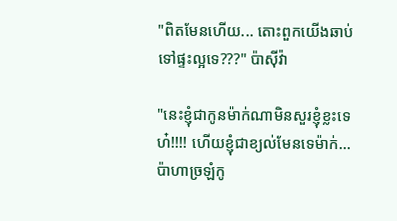"ពិតមែនហើយ... តោះពួកយើងឆាប់ទៅផ្ទះល្អទេ???" ប៉ាសុីវ៉ា

"នេះខ្ញុំជាកូនម៉ាក់ណាមិនសួរខ្ញុំខ្លះទេហ៎!!!! ហើយខ្ញុំជាខ្យល់មែនទេម៉ាក់...ប៉ាហាច្រឡំកូ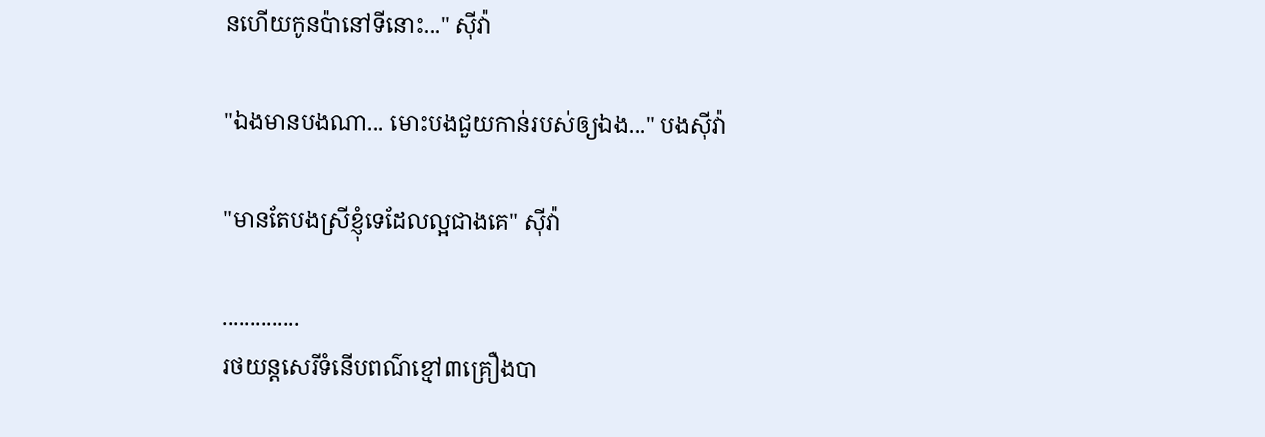នហើយកូនប៉ានៅទីនោះ..." សុីវ៉ា

"ឯងមានបងណា... មោះបងជួយកាន់របស់ឲ្យឯង..." បងសុីវ៉ា

"មានតែបងស្រីខ្ញុំទេដែលល្អជាងគេ" សុីវ៉ា

..............
រថយន្តសេរីទំនើបពណ៌ខ្មៅ៣គ្រឿងបា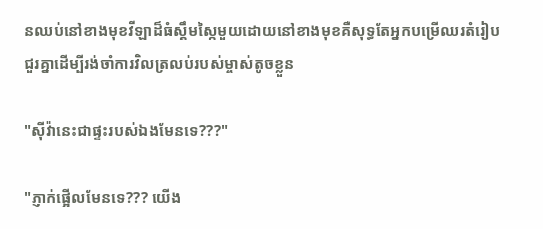នឈប់នៅខាងមុខវីឡាដ៏ធំស្គឹមស្កៃមួយដោយនៅខាងមុខគឺសុទ្ធតែអ្នកបម្រើឈរតំរៀបជួរគ្នាដើម្បីរង់ចាំការវិលត្រលប់របស់ម្ចាស់តូចខ្លួន

"សុីវ៉ានេះជាផ្ទះរបស់ឯងមែនទេ???"

"ភ្ញាក់ផ្អើលមែនទេ??? យើង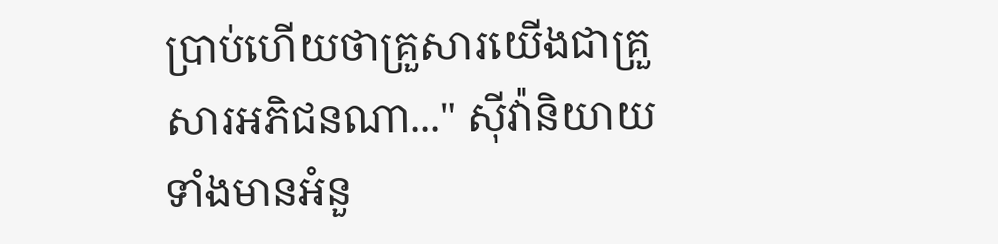ប្រាប់ហើយថាគ្រួសារយើងជាគ្រួសារអភិជនណា..." សុីវ៉ានិយាយទាំងមានអំនួ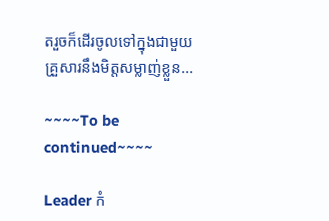តរួចក៏ដើរចូលទៅក្នុងជាមួយគ្រួសារនឹងមិត្តសម្លាញ់ខ្លួន...

~~~~To be continued~~~~

Leader កំ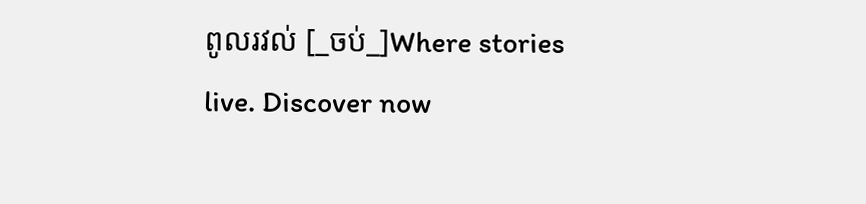ពូលរវល់ [_ចប់_]Where stories live. Discover now